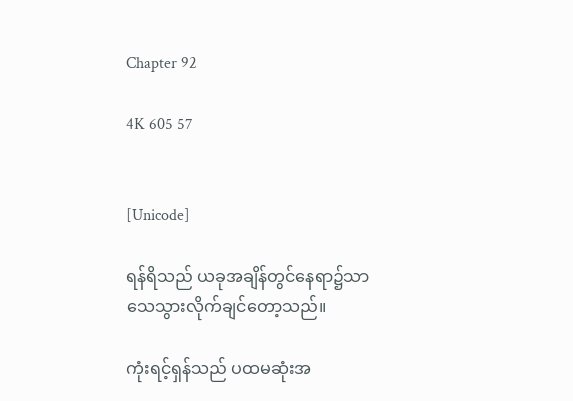Chapter 92

4K 605 57


[Unicode]

ရန်ရိသည် ယခုအချိန်တွင်နေရာ၌သာ သေသွားလိုက်ချင်တော့သည်။

ကုံးရင့်ရှန်သည် ပထမဆုံးအ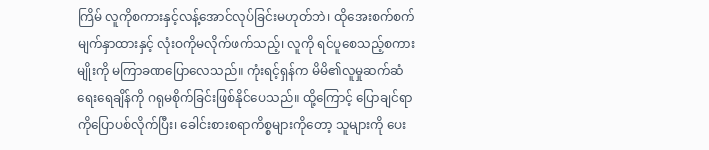ကြိမ် လူကိုစကားနှင့်လန့်အောင်လုပ်ခြင်းမဟုတ်ဘဲ၊ ထိုအေးစက်စက်မျက်နှာထားနှင့် လုံးဝကိုမလိုက်ဖက်သည့်၊ လူကို ရင်ပူစေသည့်စကားမျိုးကို မကြာခဏပြောလေသည်။ ကုံးရင့်ရှန်က မိမိ၏လူမှုဆက်ဆံရေးရေချိန်ကို ဂရုမစိုက်ခြင်းဖြစ်နိုင်ပေသည်။ ထို့ကြောင့် ပြောချင်ရာကိုပြောပစ်လိုက်ပြီး၊ ခေါင်းစားစရာကိစ္စများကိုတော့ သူများကို ပေး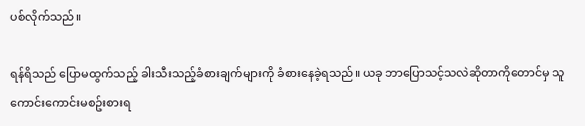ပစ်လိုက်သည်။

ရန်ရိသည် ပြောမထွက်သည့် ခါးသီးသည့်ခံစားချက်များကို ခံစားနေခဲ့ရသည်။ ယခု ဘာပြောသင့်သလဲဆိုတာကိုတောင်မှ သူ ကောင်းကောင်းမစဥ်းစားရ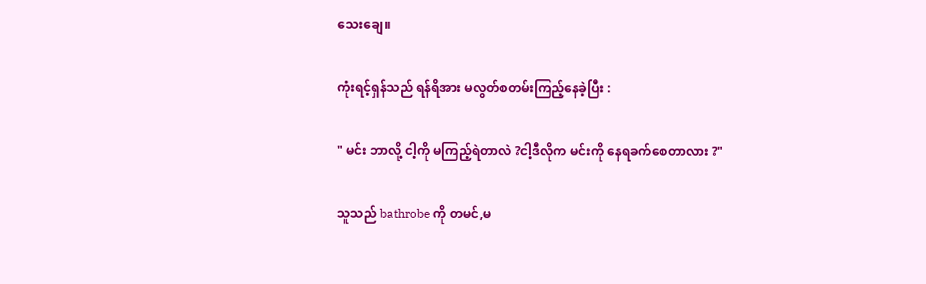သေးချေ။

ကုံးရင့်ရှန်သည် ရန်ရိအား မလွတ်စတမ်းကြည့်နေခဲ့ပြီး :

" မင်း ဘာလို့ ငါ့ကို မကြည့်ရဲတာလဲ ?ငါ့ဒီလိုက မင်းကို နေရခက်စေတာလား ?"

သူသည် bathrobe ကို တမင်,မ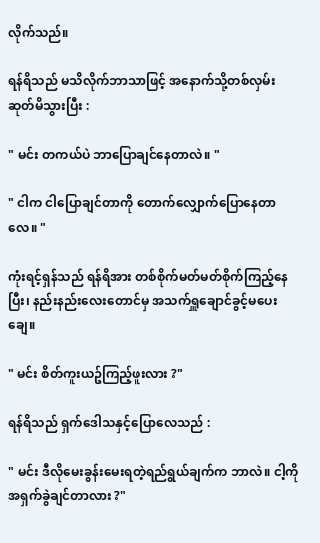လိုက်သည်။

ရန်ရိသည် မသိလိုက်ဘာသာဖြင့် အနောက်သို့တစ်လှမ်းဆုတ်မိသွားပြီး :

" မင်း တကယ်ပဲ ဘာပြောချင်နေတာလဲ။ "

" ငါက ငါပြောချင်တာကို တောက်လျှောက်ပြောနေတာလေ။ "

ကုံးရင့်ရှန်သည် ရန်ရိအား တစ်စိုက်မတ်မတ်စိုက်ကြည့်နေပြီး၊ နည်းနည်းလေးတောင်မှ အသက်ရှူချောင်ခွင့်မပေးချေ။

" မင်း စိတ်ကူးယဥ်ကြည့်ဖူးလား ?"

ရန်ရိသည် ရှက်ဒေါသနှင့်ပြောလေသည် :

" မင်း ဒီလိုမေးခွန်းမေးရတဲ့ရည်ရွယ်ချက်က ဘာလဲ။ ငါ့ကို အရှက်ခွဲချင်တာလား ?"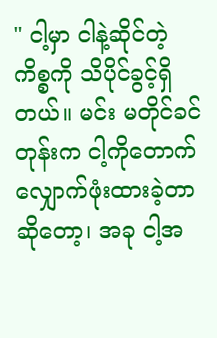" ငါ့မှာ ငါနဲ့ဆိုင်တဲ့ကိစ္စကို သိပိုင်ခွင့်ရှိတယ်။ မင်း မတိုင်ခင်တုန်းက ငါ့ကိုတောက်လျှောက်ဖုံးထားခဲ့တာဆိုတော့၊ အခု ငါ့အ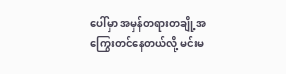ပေါ်မှာ အမှန်တရားတချို့အကြွေးတင်နေတယ်လို့ မင်းမ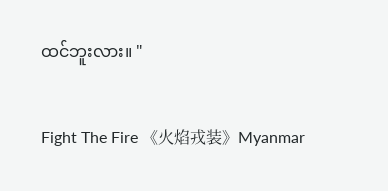ထင်ဘူးလား။ "

Fight The Fire 《火焰戎装》Myanmar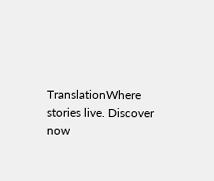TranslationWhere stories live. Discover now